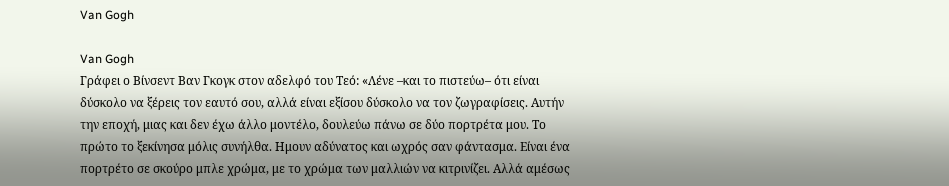Van Gogh

Van Gogh
Γράφει ο Βίνσεντ Βαν Γκογκ στον αδελφό του Τεό: «Λένε –και το πιστεύω– ότι είναι δύσκολο να ξέρεις τον εαυτό σου, αλλά είναι εξίσου δύσκολο να τον ζωγραφίσεις. Αυτήν την εποχή, μιας και δεν έχω άλλο μοντέλο, δουλεύω πάνω σε δύο πορτρέτα μου. Το πρώτο το ξεκίνησα μόλις συνήλθα. Ημουν αδύνατος και ωχρός σαν φάντασμα. Είναι ένα πορτρέτο σε σκούρο μπλε χρώμα, με το χρώμα των μαλλιών να κιτρινίζει. Αλλά αμέσως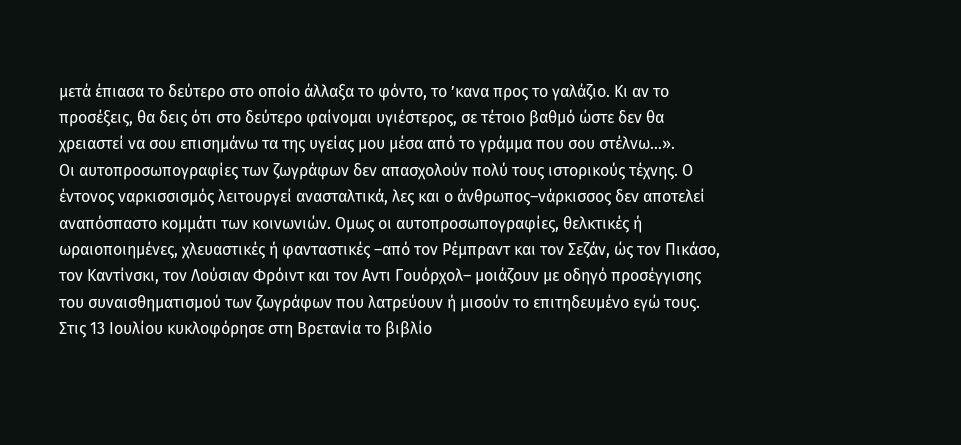μετά έπιασα το δεύτερο στο οποίο άλλαξα το φόντο, το ’κανα προς το γαλάζιο. Κι αν το προσέξεις, θα δεις ότι στο δεύτερο φαίνομαι υγιέστερος, σε τέτοιο βαθμό ώστε δεν θα χρειαστεί να σου επισημάνω τα της υγείας μου μέσα από το γράμμα που σου στέλνω…».
Οι αυτοπροσωπογραφίες των ζωγράφων δεν απασχολούν πολύ τους ιστορικούς τέχνης. Ο έντονος ναρκισσισμός λειτουργεί ανασταλτικά, λες και ο άνθρωπος–νάρκισσος δεν αποτελεί αναπόσπαστο κομμάτι των κοινωνιών. Ομως οι αυτοπροσωπογραφίες, θελκτικές ή ωραιοποιημένες, χλευαστικές ή φανταστικές –από τον Ρέμπραντ και τον Σεζάν, ώς τον Πικάσο, τον Καντίνσκι, τον Λούσιαν Φρόιντ και τον Αντι Γουόρχολ– μοιάζουν με οδηγό προσέγγισης του συναισθηματισμού των ζωγράφων που λατρεύουν ή μισούν το επιτηδευμένο εγώ τους. Στις 13 Ιουλίου κυκλοφόρησε στη Βρετανία το βιβλίο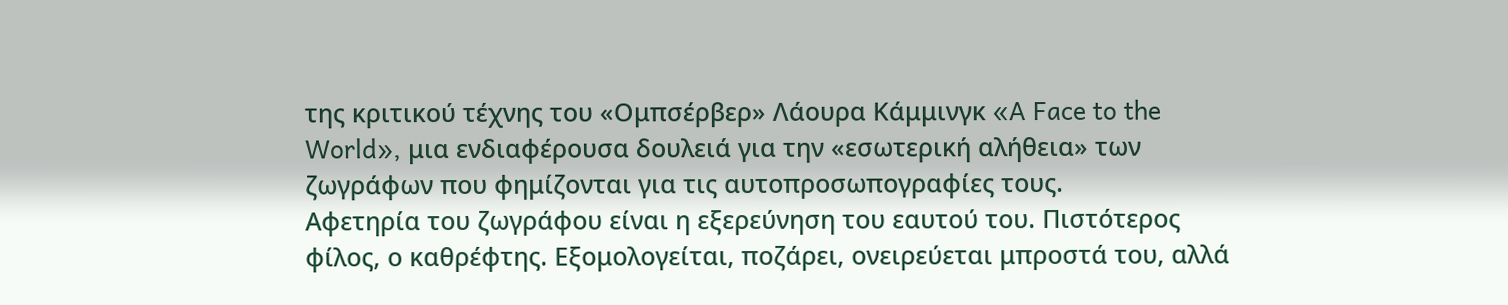της κριτικού τέχνης του «Ομπσέρβερ» Λάουρα Κάμμινγκ «A Face to the World», μια ενδιαφέρουσα δουλειά για την «εσωτερική αλήθεια» των ζωγράφων που φημίζονται για τις αυτοπροσωπογραφίες τους.
Αφετηρία του ζωγράφου είναι η εξερεύνηση του εαυτού του. Πιστότερος φίλος, ο καθρέφτης. Εξομολογείται, ποζάρει, ονειρεύεται μπροστά του, αλλά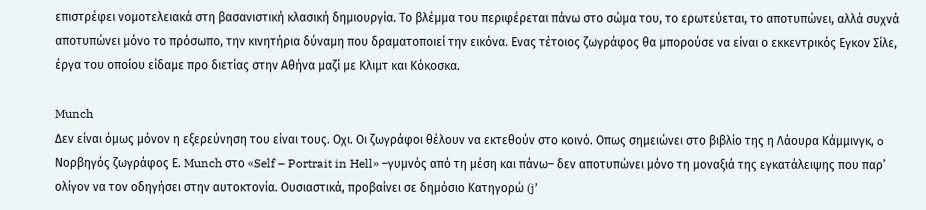επιστρέφει νομοτελειακά στη βασανιστική κλασική δημιουργία. Το βλέμμα του περιφέρεται πάνω στο σώμα του, το ερωτεύεται, το αποτυπώνει, αλλά συχνά αποτυπώνει μόνο το πρόσωπο, την κινητήρια δύναμη που δραματοποιεί την εικόνα. Ενας τέτοιος ζωγράφος θα μπορούσε να είναι ο εκκεντρικός Εγκον Σίλε, έργα του οποίου είδαμε προ διετίας στην Αθήνα μαζί με Κλιμτ και Κόκοσκα.

Munch
Δεν είναι όμως μόνον η εξερεύνηση του είναι τους. Οχι. Οι ζωγράφοι θέλουν να εκτεθούν στο κοινό. Οπως σημειώνει στο βιβλίο της η Λάουρα Κάμμινγκ, o Νορβηγός ζωγράφος Ε. Munch στο «Self – Portrait in Hell» –γυμνός από τη μέση και πάνω– δεν αποτυπώνει μόνο τη μοναξιά της εγκατάλειψης που παρ’ ολίγον να τον οδηγήσει στην αυτοκτονία. Ουσιαστικά, προβαίνει σε δημόσιο Κατηγορώ (j’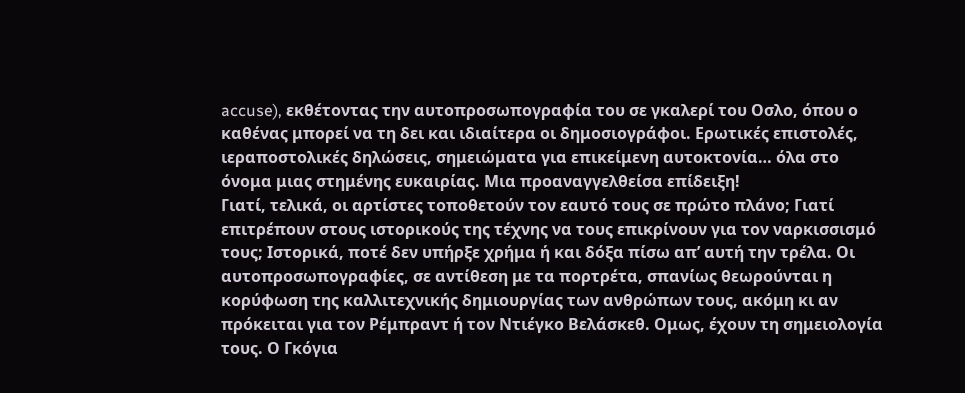accuse), εκθέτοντας την αυτοπροσωπογραφία του σε γκαλερί του Οσλο, όπου ο καθένας μπορεί να τη δει και ιδιαίτερα οι δημοσιογράφοι. Ερωτικές επιστολές, ιεραποστολικές δηλώσεις, σημειώματα για επικείμενη αυτοκτονία… όλα στο όνομα μιας στημένης ευκαιρίας. Μια προαναγγελθείσα επίδειξη!
Γιατί, τελικά, οι αρτίστες τοποθετούν τον εαυτό τους σε πρώτο πλάνο; Γιατί επιτρέπουν στους ιστορικούς της τέχνης να τους επικρίνουν για τον ναρκισσισμό τους; Ιστορικά, ποτέ δεν υπήρξε χρήμα ή και δόξα πίσω απ’ αυτή την τρέλα. Οι αυτοπροσωπογραφίες, σε αντίθεση με τα πορτρέτα, σπανίως θεωρούνται η κορύφωση της καλλιτεχνικής δημιουργίας των ανθρώπων τους, ακόμη κι αν πρόκειται για τον Ρέμπραντ ή τον Ντιέγκο Βελάσκεθ. Ομως, έχουν τη σημειολογία τους. Ο Γκόγια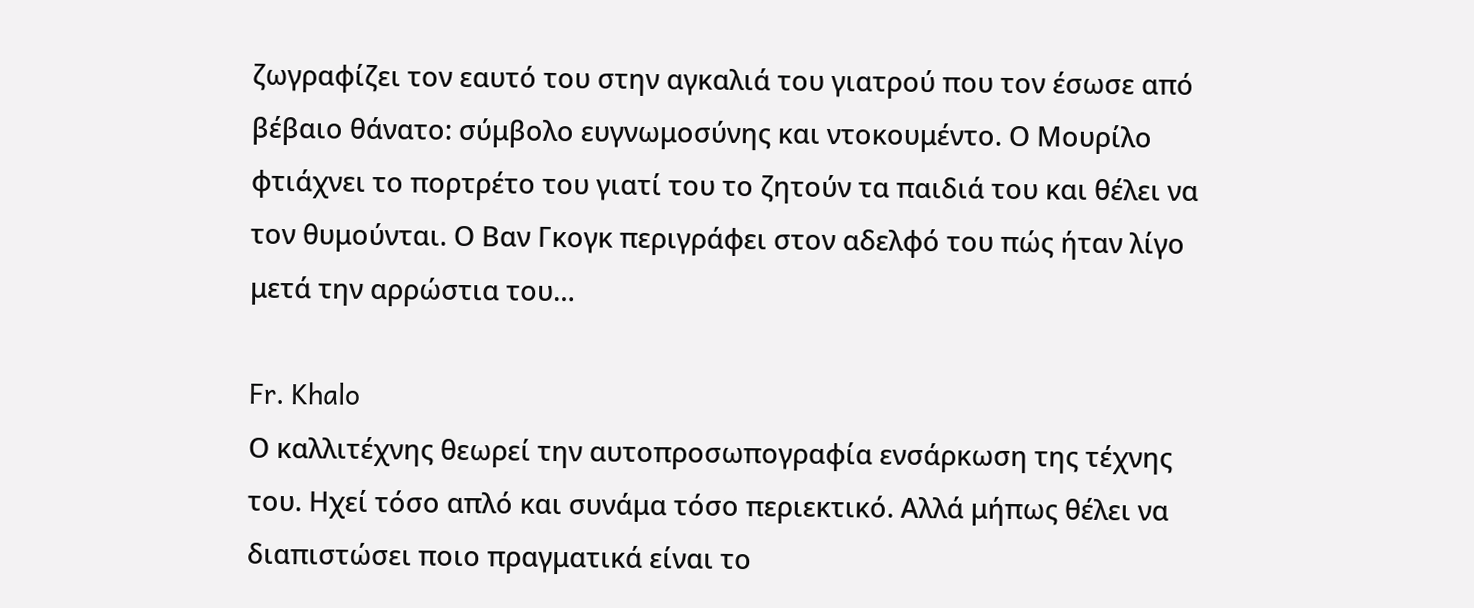ζωγραφίζει τον εαυτό του στην αγκαλιά του γιατρού που τον έσωσε από βέβαιο θάνατο: σύμβολο ευγνωμοσύνης και ντοκουμέντο. Ο Μουρίλο φτιάχνει το πορτρέτο του γιατί του το ζητούν τα παιδιά του και θέλει να τον θυμούνται. Ο Βαν Γκογκ περιγράφει στον αδελφό του πώς ήταν λίγο μετά την αρρώστια του…

Fr. Khalo
Ο καλλιτέχνης θεωρεί την αυτοπροσωπογραφία ενσάρκωση της τέχνης του. Ηχεί τόσο απλό και συνάμα τόσο περιεκτικό. Αλλά μήπως θέλει να διαπιστώσει ποιο πραγματικά είναι το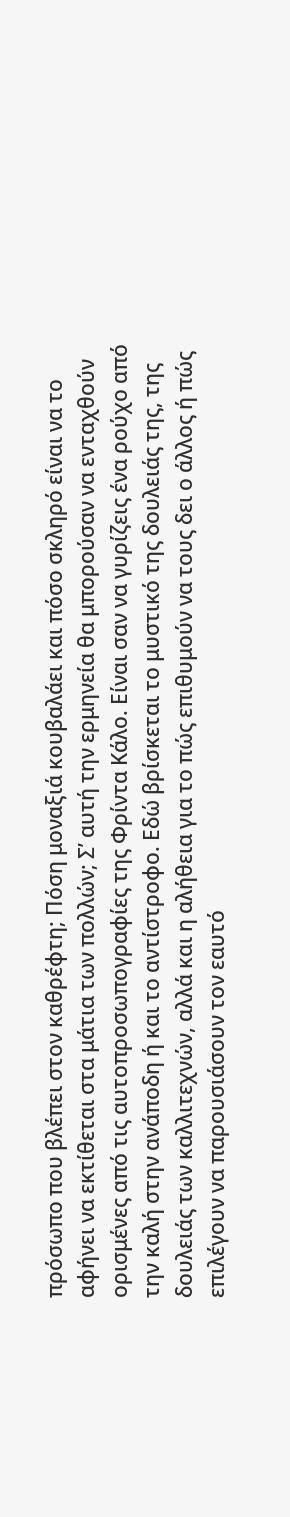πρόσωπο που βλέπει στον καθρέφτη; Πόση μοναξιά κουβαλάει και πόσο σκληρό είναι να το αφήνει να εκτίθεται στα μάτια των πολλών; Σ’ αυτή την ερμηνεία θα μπορούσαν να ενταχθούν ορισμένες από τις αυτοπροσωπογραφίες της Φρίντα Κάλο. Είναι σαν να γυρίζεις ένα ρούχο από την καλή στην ανάποδη ή και το αντίστροφο. Εδώ βρίσκεται το μυστικό της δουλειάς της, της δουλειάς των καλλιτεχνών, αλλά και η αλήθεια για το πώς επιθυμούν να τους δει ο άλλος ή πώς επιλέγουν να παρουσιάσουν τον εαυτό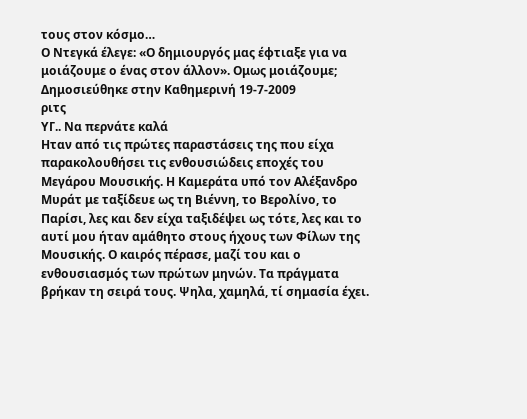τους στον κόσμο…
Ο Ντεγκά έλεγε: «Ο δημιουργός μας έφτιαξε για να μοιάζουμε ο ένας στον άλλον». Ομως μοιάζουμε;
Δημοσιεύθηκε στην Καθημερινή 19-7-2009
ριτς
ΥΓ.. Να περνάτε καλά
Ηταν από τις πρώτες παραστάσεις της που είχα παρακολουθήσει τις ενθουσιώδεις εποχές του Μεγάρου Μουσικής. Η Καμεράτα υπό τον Αλέξανδρο Μυράτ με ταξίδευε ως τη Βιέννη, το Βερολίνο, το Παρίσι, λες και δεν είχα ταξιδέψει ως τότε, λες και το αυτί μου ήταν αμάθητο στους ήχους των Φίλων της Μουσικής. Ο καιρός πέρασε, μαζί του και ο ενθουσιασμός των πρώτων μηνών. Τα πράγματα βρήκαν τη σειρά τους. Ψηλα, χαμηλά, τί σημασία έχει.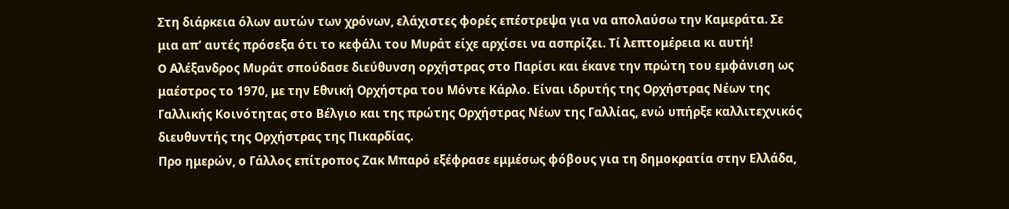Στη διάρκεια όλων αυτών των χρόνων, ελάχιστες φορές επέστρεψα για να απολαύσω την Καμεράτα. Σε μια απ’ αυτές πρόσεξα ότι το κεφάλι του Μυράτ είχε αρχίσει να ασπρίζει. Τί λεπτομέρεια κι αυτή!
O Αλέξανδρος Μυράτ σπούδασε διεύθυνση ορχήστρας στο Παρίσι και έκανε την πρώτη του εμφάνιση ως μαέστρος το 1970, με την Εθνική Ορχήστρα του Μόντε Κάρλο. Είναι ιδρυτής της Ορχήστρας Νέων της Γαλλικής Κοινότητας στο Βέλγιο και της πρώτης Ορχήστρας Νέων της Γαλλίας, ενώ υπήρξε καλλιτεχνικός διευθυντής της Ορχήστρας της Πικαρδίας.
Προ ημερών, ο Γάλλος επίτροπος Ζακ Μπαρό εξέφρασε εμμέσως φόβους για τη δημοκρατία στην Ελλάδα,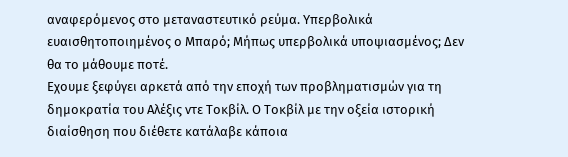αναφερόμενος στο μεταναστευτικό ρεύμα. Υπερβολικά ευαισθητοποιημένος ο Μπαρό; Μήπως υπερβολικά υποψιασμένος; Δεν θα το μάθουμε ποτέ.
Εχουμε ξεφύγει αρκετά από την εποχή των προβληματισμών για τη δημοκρατία του Αλέξις ντε Τοκβίλ. Ο Τοκβίλ με την οξεία ιστορική διαίσθηση που διέθετε κατάλαβε κάποια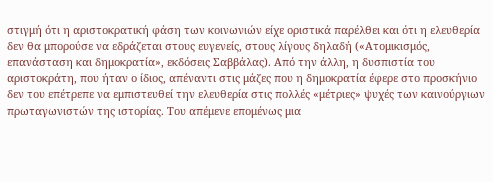στιγμή ότι η αριστοκρατική φάση των κοινωνιών είχε οριστικά παρέλθει και ότι η ελευθερία δεν θα μπορούσε να εδράζεται στους ευγενείς, στους λίγους δηλαδή («Ατομικισμός, επανάσταση και δημοκρατία», εκδόσεις Σαββάλας). Από την άλλη, η δυσπιστία του αριστοκράτη, που ήταν ο ίδιος, απέναντι στις μάζες που η δημοκρατία έφερε στο προσκήνιο δεν του επέτρεπε να εμπιστευθεί την ελευθερία στις πολλές «μέτριες» ψυχές των καινούργιων πρωταγωνιστών της ιστορίας. Του απέμενε επομένως μια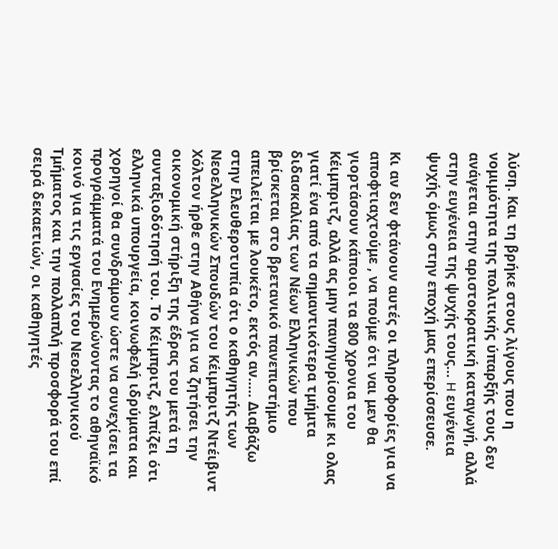λύση. Και τη βρήκε στους λίγους που η νομιμότητα της πολιτικής ύπαρξής τους δεν ανάγεται στην αριστοκρατική καταγωγή, αλλά στην ευγένεια της ψυχής τους… H ευγένεια ψυχής όμως στην εποχή μας επερίσσευσε.

Κι αν δεν φτάνουν αυτές οι πληροφορίες για να αποφτιαχτούμε , να πούμε ότι ναι μεν θα γιορτάσουν κάποιοι τα 800 χρονια του Κέιμπριτζ, αλλά ας μην πανηγυρίσουμε κι ολας γιατί ένα από τα σημαντικότερα τμήμτα διδασκαλίας των Νέων Ελληνικών που βρίσκεται στο βρετανικό πανεπιστήμιο απειλείται με λουκέτο, εκτός αν….. Διαβάζω στην Ελευθεροτυπία ότι ο καθηγητής των Νεοελληνικών Σπουδών του Κέιμπριτζ Ντέιβιντ Χόλτον ήρθε στην Αθήνα για να ζητήσει την οικονομική στήριξη της έδρας του μετά τη συνταξιοδότησή του. Το Κέιμπριτζ, ελπίζει ότι ελληνικά υπουργεία, κοινωφελή ιδρύματα και χορηγοί θα συνδράμουν ώστε να συνεχίσει τα προγράμματά του Ενημερώνοντας το αθηναϊκό κοινό για τις εργασίες του Νεοελληνικού Τμήματος και την πολλαπλή προσφορά του επί σειρά δεκαετιών, οι καθηγητές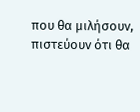που θα μιλήσουν, πιστεύουν ότι θα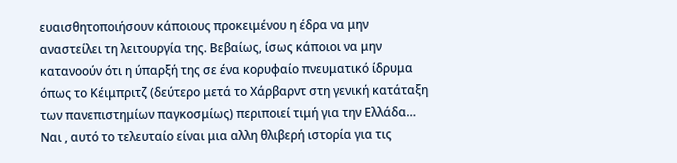ευαισθητοποιήσουν κάποιους προκειμένου η έδρα να μην αναστείλει τη λειτουργία της. Βεβαίως, ίσως κάποιοι να μην κατανοούν ότι η ύπαρξή της σε ένα κορυφαίο πνευματικό ίδρυμα όπως το Κέιμπριτζ (δεύτερο μετά το Χάρβαρντ στη γενική κατάταξη των πανεπιστημίων παγκοσμίως) περιποιεί τιμή για την Ελλάδα… Ναι , αυτό το τελευταίο είναι μια αλλη θλιβερή ιστορία για τις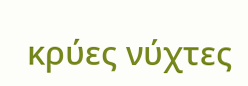κρύες νύχτες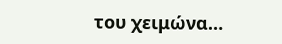του χειμώνα…